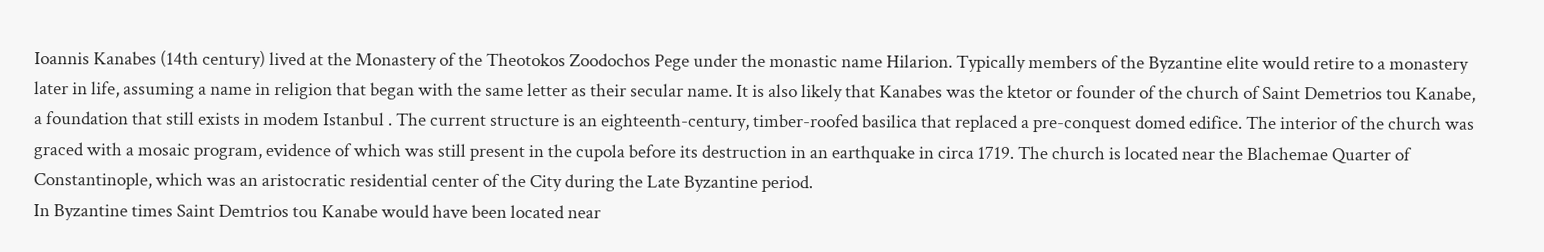Ioannis Kanabes (14th century) lived at the Monastery of the Theotokos Zoodochos Pege under the monastic name Hilarion. Typically members of the Byzantine elite would retire to a monastery later in life, assuming a name in religion that began with the same letter as their secular name. It is also likely that Kanabes was the ktetor or founder of the church of Saint Demetrios tou Kanabe, a foundation that still exists in modem Istanbul . The current structure is an eighteenth-century, timber-roofed basilica that replaced a pre-conquest domed edifice. The interior of the church was graced with a mosaic program, evidence of which was still present in the cupola before its destruction in an earthquake in circa 1719. The church is located near the Blachemae Quarter of Constantinople, which was an aristocratic residential center of the City during the Late Byzantine period.
In Byzantine times Saint Demtrios tou Kanabe would have been located near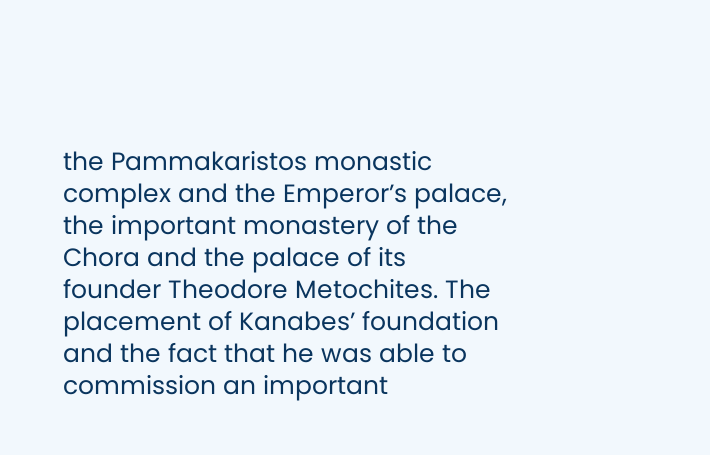the Pammakaristos monastic complex and the Emperor’s palace, the important monastery of the Chora and the palace of its founder Theodore Metochites. The placement of Kanabes’ foundation and the fact that he was able to commission an important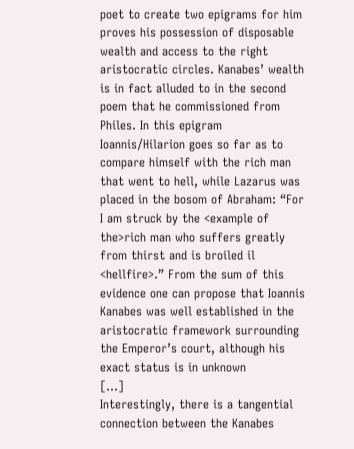poet to create two epigrams for him proves his possession of disposable wealth and access to the right aristocratic circles. Kanabes’ wealth is in fact alluded to in the second poem that he commissioned from Philes. In this epigram Ioannis/Hilarion goes so far as to compare himself with the rich man that went to hell, while Lazarus was placed in the bosom of Abraham: “For I am struck by the <example of the>rich man who suffers greatly from thirst and is broiled il <hellfire>.” From the sum of this evidence one can propose that Ioannis Kanabes was well established in the aristocratic framework surrounding the Emperor’s court, although his exact status is in unknown
[…]
Interestingly, there is a tangential connection between the Kanabes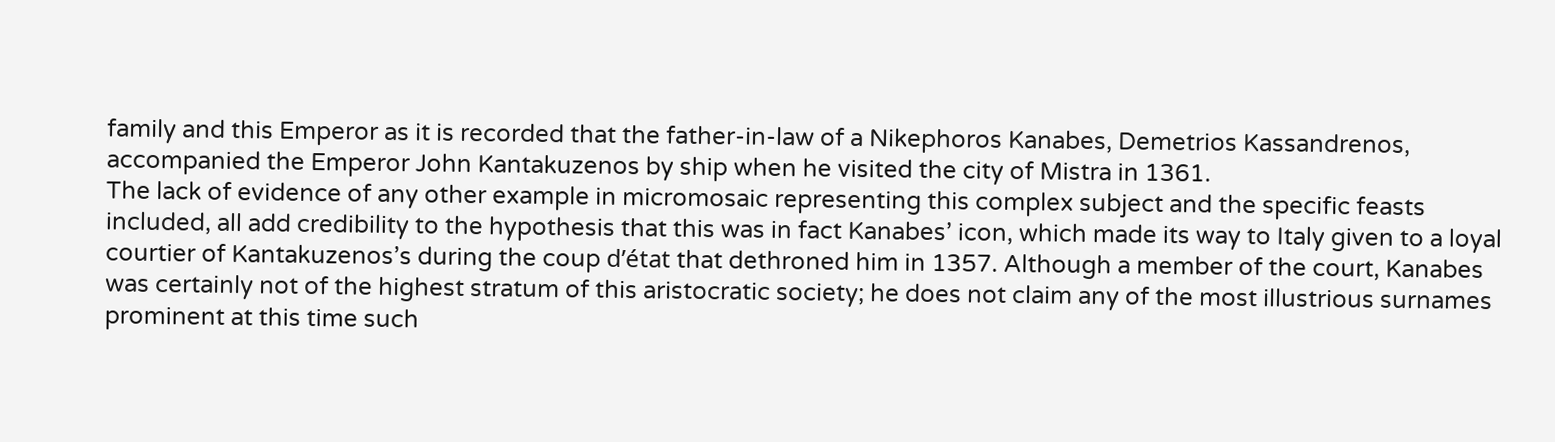family and this Emperor as it is recorded that the father-in-law of a Nikephoros Kanabes, Demetrios Kassandrenos, accompanied the Emperor John Kantakuzenos by ship when he visited the city of Mistra in 1361.
The lack of evidence of any other example in micromosaic representing this complex subject and the specific feasts included, all add credibility to the hypothesis that this was in fact Kanabes’ icon, which made its way to Italy given to a loyal courtier of Kantakuzenos’s during the coup d’état that dethroned him in 1357. Although a member of the court, Kanabes was certainly not of the highest stratum of this aristocratic society; he does not claim any of the most illustrious surnames prominent at this time such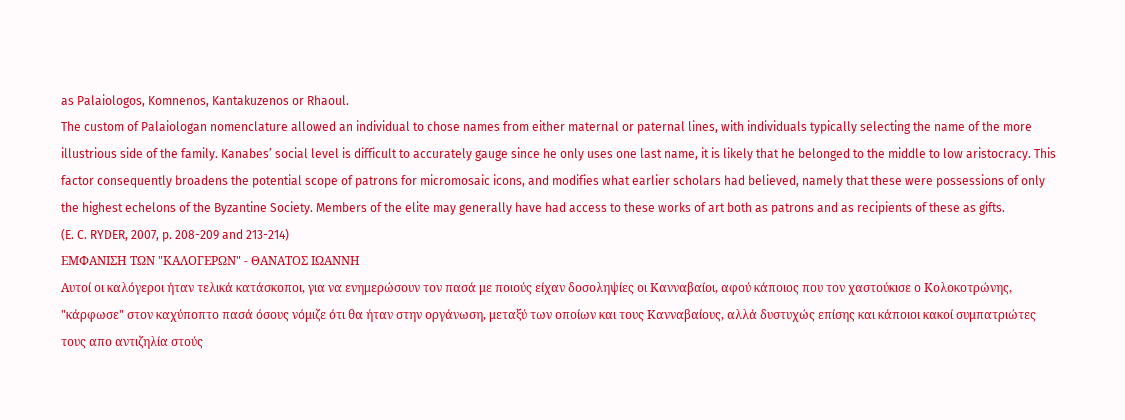as Palaiologos, Komnenos, Kantakuzenos or Rhaoul.
The custom of Palaiologan nomenclature allowed an individual to chose names from either maternal or paternal lines, with individuals typically selecting the name of the more illustrious side of the family. Kanabes’ social level is difficult to accurately gauge since he only uses one last name, it is likely that he belonged to the middle to low aristocracy. This factor consequently broadens the potential scope of patrons for micromosaic icons, and modifies what earlier scholars had believed, namely that these were possessions of only the highest echelons of the Byzantine Society. Members of the elite may generally have had access to these works of art both as patrons and as recipients of these as gifts.
(E. C. RYDER, 2007, p. 208-209 and 213-214)
ΕΜΦΑΝΙΣΗ ΤΩΝ "ΚΑΛΟΓΕΡΩΝ" - ΘΑΝΑΤΟΣ ΙΩΑΝΝΗ
Αυτοί οι καλόγεροι ήταν τελικά κατάσκοποι, για να ενημερώσουν τον πασά με ποιούς είχαν δοσοληψίες οι Κανναβαίοι, αφού κάποιος που τον χαστούκισε ο Κολοκοτρώνης, "κάρφωσε" στον καχύποπτο πασά όσους νόμιζε ότι θα ήταν στην οργάνωση, μεταξύ των οποίων και τους Κανναβαίους, αλλά δυστυχώς επίσης και κάποιοι κακοί συμπατριώτες τους απο αντιζηλία στούς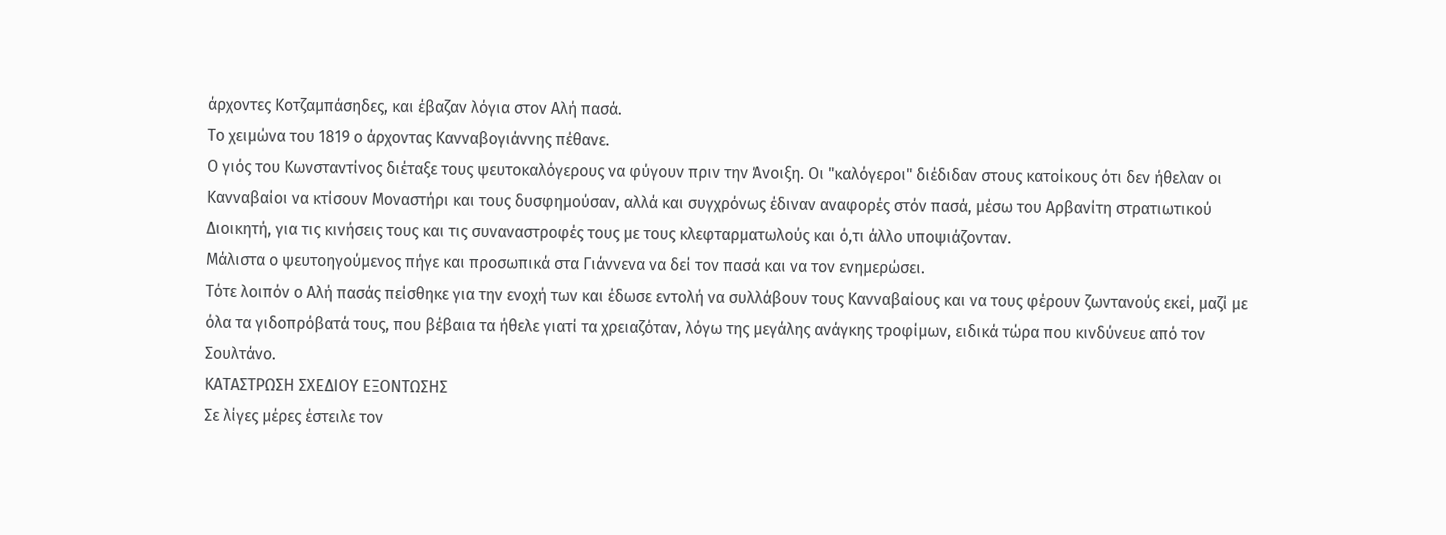άρχοντες Κοτζαμπάσηδες, και έβαζαν λόγια στον Αλή πασά.
Το χειμώνα του 1819 ο άρχοντας Κανναβογιάννης πέθανε.
Ο γιός του Κωνσταντίνος διέταξε τους ψευτοκαλόγερους να φύγουν πριν την Άνοιξη. Οι "καλόγεροι" διέδιδαν στους κατοίκους ότι δεν ήθελαν οι Κανναβαίοι να κτίσουν Μοναστήρι και τους δυσφημούσαν, αλλά και συγχρόνως έδιναν αναφορές στόν πασά, μέσω του Αρβανίτη στρατιωτικού Διοικητή, για τις κινήσεις τους και τις συναναστροφές τους με τους κλεφταρματωλούς και ό,τι άλλο υποψιάζονταν.
Μάλιστα ο ψευτοηγούμενος πήγε και προσωπικά στα Γιάννενα να δεί τον πασά και να τον ενημερώσει.
Τότε λοιπόν ο Αλή πασάς πείσθηκε για την ενοχή των και έδωσε εντολή να συλλάβουν τους Κανναβαίους και να τους φέρουν ζωντανούς εκεί, μαζί με όλα τα γιδοπρόβατά τους, που βέβαια τα ήθελε γιατί τα χρειαζόταν, λόγω της μεγάλης ανάγκης τροφίμων, ειδικά τώρα που κινδύνευε από τον Σουλτάνο.
ΚΑΤΑΣΤΡΩΣΗ ΣΧΕΔΙΟΥ ΕΞΟΝΤΩΣΗΣ
Σε λίγες μέρες έστειλε τον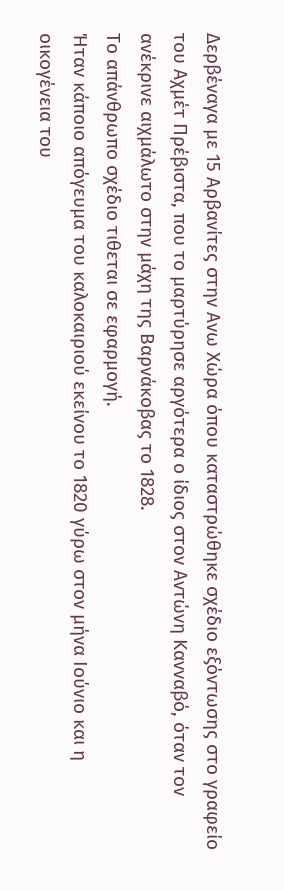Δερβέναγα με 15 Αρβανίτες στην Ανω Χώρα όπου καταστρώθηκε σχέδιο εξόντωσης στο γραφείο του Αχμέτ Πρέβιστα, που το μαρτύρησε αργότερα ο ίδιος στον Αντώνη Κανναβό, όταν τον ανέκρινε αιχμάλωτο στην μάχη της Βαρνάκοβας το 1828.
Το απάνθρωπο σχέδιο τιθεται σε εφαρμογή.
Ήταν κάποιο απόγευμα του καλοκαιριού εκείνου το 1820 γύρω στον μήνα Ιούνιο και η οικογένεια του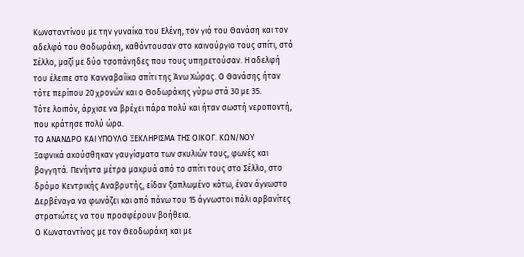Κωνσταντίνου με την γυναίκα του Ελένη, τον γιό του Θανάση και τον αδελφό του Θοδωράκη, καθόντουσαν στο καινούργιο τους σπίτι, στό Σέλλο, μαζί με δύο τσοπάνηδες που τους υπηρετούσαν. Η αδελφή του έλειπε στο Κανναβαίϊκο σπίτι της Άνω Χώρας. Ο Θανάσης ήταν τότε περίπου 20 χρονών και ο Θοδωράκης γύρω στά 30 με 35.
Τότε λοιπόν, άρχισε να βρέχει πάρα πολύ και ήταν σωστή νεροποντή, που κράτησε πολύ ώρα.
ΤΟ ΑΝΑΝΔΡΟ ΚΑΙ ΥΠΟΥΛΟ ΞΕΚΛΗΡΙΣΜΑ ΤΗΣ ΟΙΚΟΓ. ΚΩΝ/ΝΟΥ
Ξαφνικά ακούσθηκαν γαυγίσματα των σκυλιών τους, φωνές και βογγητά. Πενήντα μέτρα μακρυά από το σπίτι τους στο Σέλλο, στο δρόμο Κεντρικής Αναβρυτής, είδαν ξαπλωμένο κάτω, έναν άγνωστο Δερβέναγα να φωνάζει και από πάνω του 15 άγνωστοι πάλι αρβανίτες στρατιώτες να του προσφέρουν βοήθεια.
Ο Κωνσταντίνος με τον Θεοδωράκη και με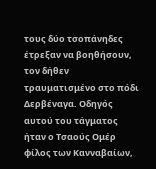τους δύο τσοπάνηδες έτρεξαν να βοηθήσουν, τον δήθεν τραυματισμένο στο πόδι Δερβέναγα. Οδηγός αυτού του τάγματος ήταν ο Τσαούς Ομέρ φίλος των Κανναβαίων,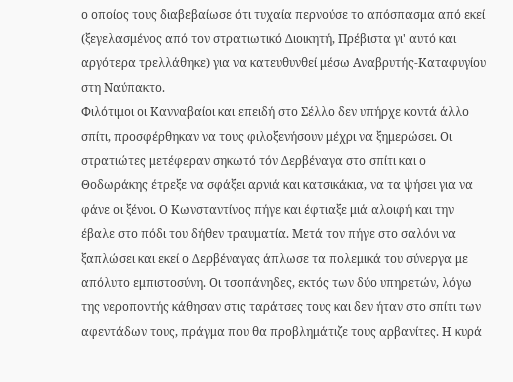ο οποίος τους διαβεβαίωσε ότι τυχαία περνούσε το απόσπασμα από εκεί (ξεγελασμένος από τον στρατιωτικό Διοικητή, Πρέβιστα γι' αυτό και αργότερα τρελλάθηκε) για να κατευθυνθεί μέσω Αναβρυτής-Καταφυγίου στη Ναύπακτο.
Φιλότιμοι οι Κανναβαίοι και επειδή στο Σέλλο δεν υπήρχε κοντά άλλο σπίτι, προσφέρθηκαν να τους φιλοξενήσουν μέχρι να ξημερώσει. Οι στρατιώτες μετέφεραν σηκωτό τόν Δερβέναγα στο σπίτι και ο Θοδωράκης έτρεξε να σφάξει αρνιά και κατσικάκια, να τα ψήσει για να φάνε οι ξένοι. Ο Κωνσταντίνος πήγε και έφτιαξε μιά αλοιφή και την έβαλε στο πόδι του δήθεν τραυματία. Μετά τον πήγε στο σαλόνι να ξαπλώσει και εκεί ο Δερβέναγας άπλωσε τα πολεμικά του σύνεργα με απόλυτο εμπιστοσύνη. Οι τσοπάνηδες, εκτός των δύο υπηρετών, λόγω της νεροποντής κάθησαν στις ταράτσες τους και δεν ήταν στο σπίτι των αφεντάδων τους, πράγμα που θα προβλημάτιζε τους αρβανίτες. Η κυρά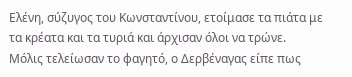Ελένη, σύζυγος του Κωνσταντίνου, ετοίμασε τα πιάτα με τα κρέατα και τα τυριά και άρχισαν όλοι να τρώνε.
Μόλις τελείωσαν το φαγητό, ο Δερβέναγας είπε πως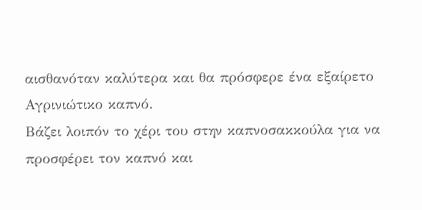αισθανόταν καλύτερα και θα πρόσφερε ένα εξαίρετο Αγρινιώτικο καπνό.
Βάζει λοιπόν το χέρι του στην καπνοσακκούλα για να προσφέρει τον καπνό και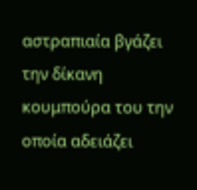αστραπιαία βγάζει την δίκανη κουμπούρα του την οποία αδειάζει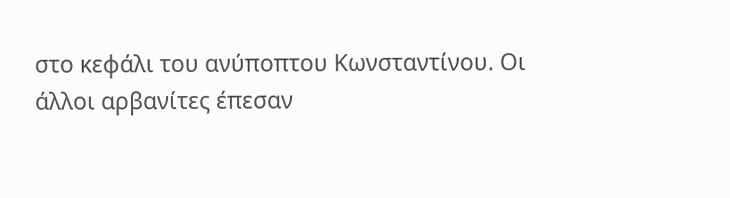στο κεφάλι του ανύποπτου Κωνσταντίνου. Οι άλλοι αρβανίτες έπεσαν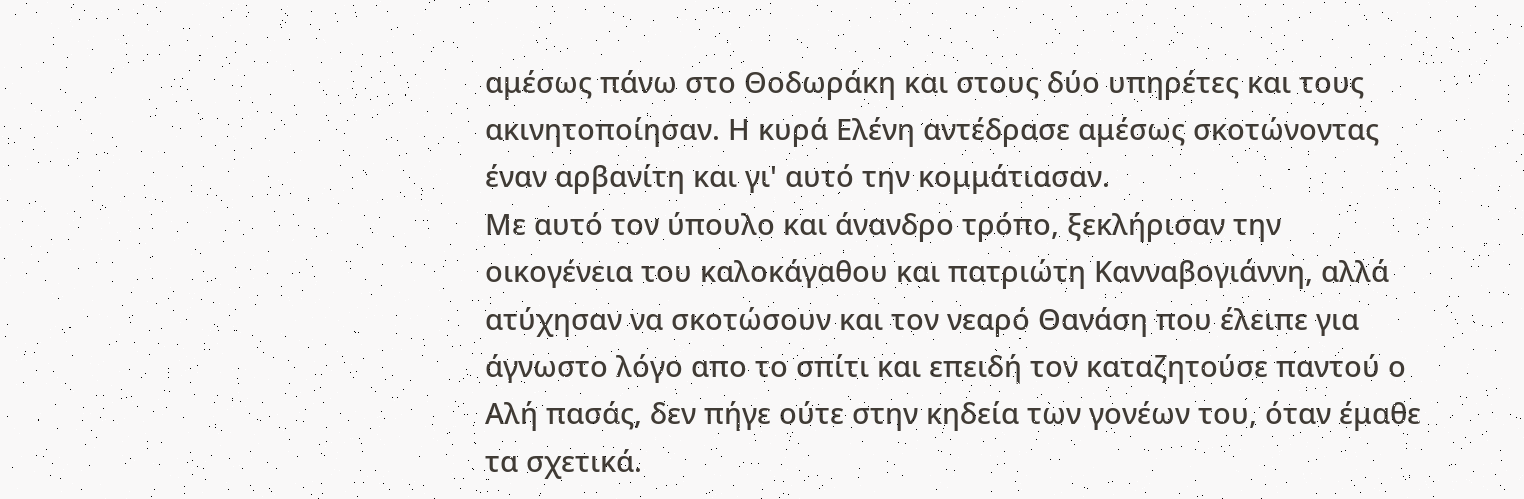αμέσως πάνω στο Θοδωράκη και στους δύο υπηρέτες και τους ακινητοποίησαν. Η κυρά Ελένη αντέδρασε αμέσως σκοτώνοντας έναν αρβανίτη και γι' αυτό την κομμάτιασαν.
Με αυτό τον ύπουλο και άνανδρο τρόπο, ξεκλήρισαν την οικογένεια του καλοκάγαθου και πατριώτη Κανναβογιάννη, αλλά ατύχησαν να σκοτώσουν και τον νεαρό Θανάση που έλειπε για άγνωστο λόγο απο το σπίτι και επειδή τον καταζητούσε παντού ο Αλή πασάς, δεν πήγε ούτε στην κηδεία των γονέων του, όταν έμαθε τα σχετικά.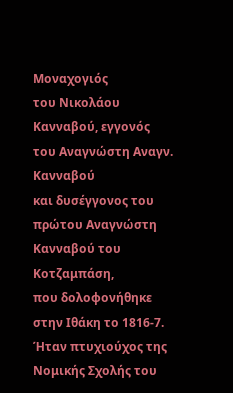Μοναχογιός
του Νικολάου Κανναβού, εγγονός του Αναγνώστη Αναγν. Κανναβού
και δυσέγγονος του πρώτου Αναγνώστη Κανναβού του Κοτζαμπάση,
που δολοφονήθηκε στην Ιθάκη το 1816-7.
Ήταν πτυχιούχος της Νομικής Σχολής του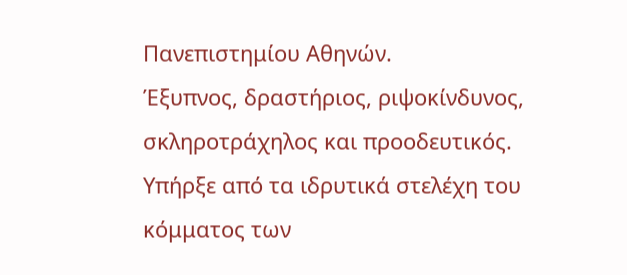Πανεπιστημίου Αθηνών.
Έξυπνος, δραστήριος, ριψοκίνδυνος, σκληροτράχηλος και προοδευτικός.
Υπήρξε από τα ιδρυτικά στελέχη του κόμματος των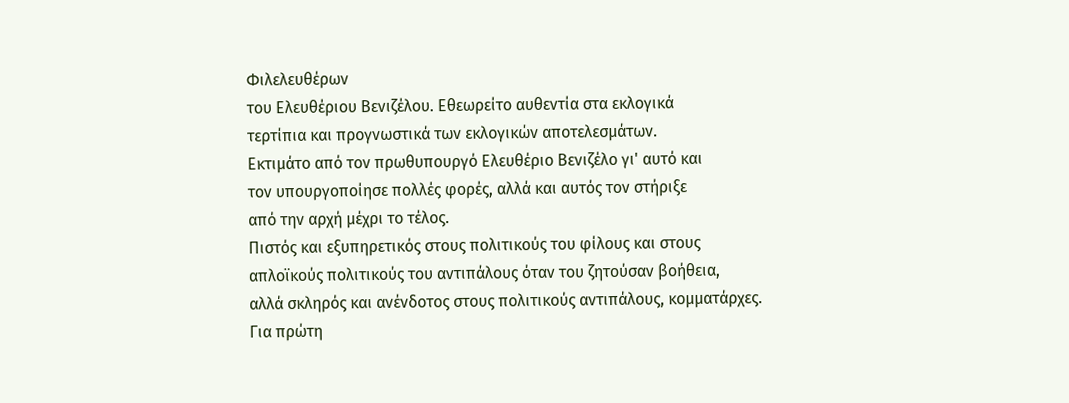Φιλελευθέρων
του Ελευθέριου Βενιζέλου. Εθεωρείτο αυθεντία στα εκλογικά
τερτίπια και προγνωστικά των εκλογικών αποτελεσμάτων.
Εκτιμάτο από τον πρωθυπουργό Ελευθέριο Βενιζέλο γι' αυτό και
τον υπουργοποίησε πολλές φορές, αλλά και αυτός τον στήριξε
από την αρχή μέχρι το τέλος.
Πιστός και εξυπηρετικός στους πολιτικούς του φίλους και στους
απλοϊκούς πολιτικούς του αντιπάλους όταν του ζητούσαν βοήθεια,
αλλά σκληρός και ανένδοτος στους πολιτικούς αντιπάλους, κομματάρχες.
Για πρώτη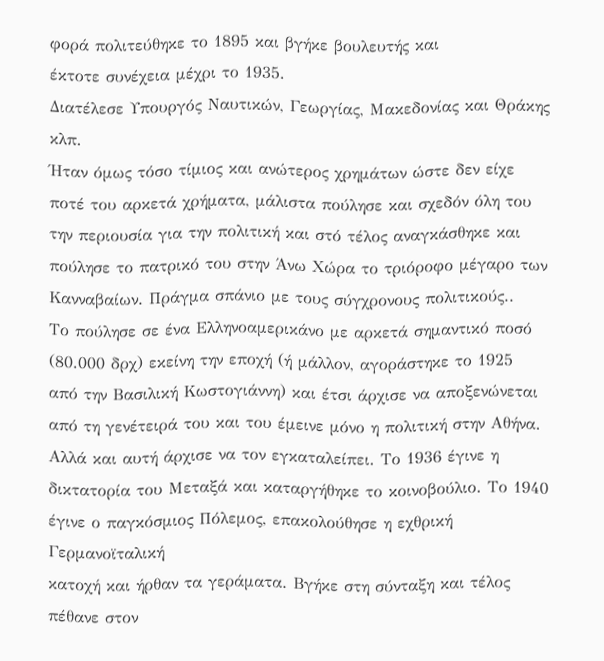φορά πολιτεύθηκε το 1895 και βγήκε βουλευτής και
έκτοτε συνέχεια μέχρι το 1935.
Διατέλεσε Υπουργός Ναυτικών, Γεωργίας, Μακεδονίας και Θράκης
κλπ.
Ήταν όμως τόσο τίμιος και ανώτερος χρημάτων ώστε δεν είχε
ποτέ του αρκετά χρήματα, μάλιστα πούλησε και σχεδόν όλη του
την περιουσία για την πολιτική και στό τέλος αναγκάσθηκε και
πούλησε το πατρικό του στην Άνω Χώρα το τριόροφο μέγαρο των
Κανναβαίων. Πράγμα σπάνιο με τους σύγχρονους πολιτικούς..
Το πούλησε σε ένα Ελληνοαμερικάνο με αρκετά σημαντικό ποσό
(80.000 δρχ) εκείνη την εποχή (ή μάλλον, αγοράστηκε το 1925
από την Βασιλική Κωστογιάννη) και έτσι άρχισε να αποξενώνεται
από τη γενέτειρά του και του έμεινε μόνο η πολιτική στην Αθήνα.
Αλλά και αυτή άρχισε να τον εγκαταλείπει. Το 1936 έγινε η
δικτατορία του Μεταξά και καταργήθηκε το κοινοβούλιο. Το 1940
έγινε ο παγκόσμιος Πόλεμος, επακολούθησε η εχθρική Γερμανοϊταλική
κατοχή και ήρθαν τα γεράματα. Βγήκε στη σύνταξη και τέλος
πέθανε στον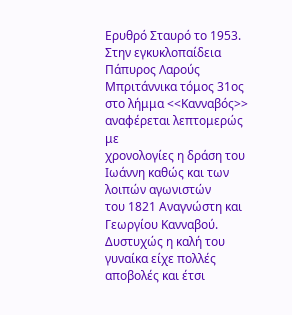Ερυθρό Σταυρό το 1953.
Στην εγκυκλοπαίδεια Πάπυρος Λαρούς Μπριτάννικα τόμος 31ος
στο λήμμα <<Κανναβός>> αναφέρεται λεπτομερώς με
χρονολογίες η δράση του Ιωάννη καθώς και των λοιπών αγωνιστών
του 1821 Αναγνώστη και Γεωργίου Κανναβού.
Δυστυχώς η καλή του γυναίκα είχε πολλές αποβολές και έτσι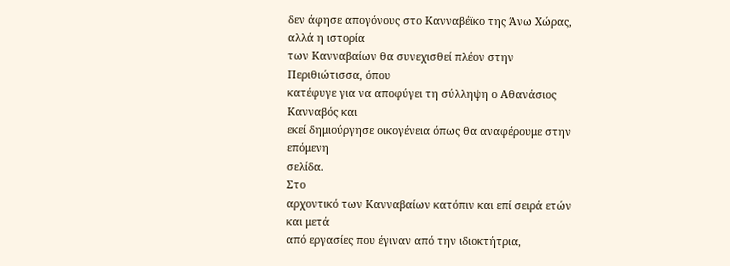δεν άφησε απογόνους στο Κανναβέϊκο της Άνω Χώρας, αλλά η ιστορία
των Κανναβαίων θα συνεχισθεί πλέον στην Περιθιώτισσα, όπου
κατέφυγε για να αποφύγει τη σύλληψη ο Αθανάσιος Κανναβός και
εκεί δημιούργησε οικογένεια όπως θα αναφέρουμε στην επόμενη
σελίδα.
Στο
αρχοντικό των Κανναβαίων κατόπιν και επί σειρά ετών και μετά
από εργασίες που έγιναν από την ιδιοκτήτρια,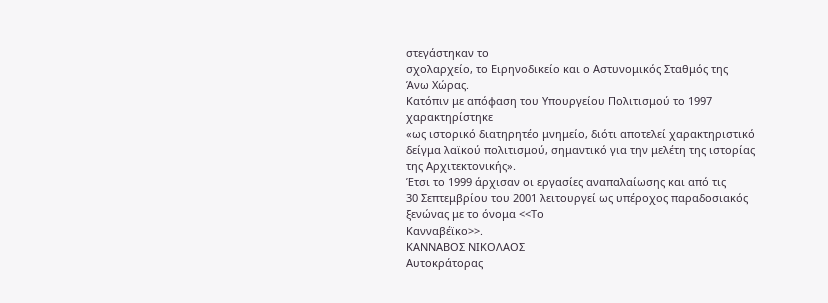στεγάστηκαν το
σχολαρχείο, το Ειρηνοδικείο και ο Αστυνομικός Σταθμός της
Άνω Χώρας.
Κατόπιν με απόφαση του Υπουργείου Πολιτισμού το 1997 χαρακτηρίστηκε
«ως ιστορικό διατηρητέο μνημείο, διότι αποτελεί χαρακτηριστικό
δείγμα λαϊκού πολιτισμού, σημαντικό για την μελέτη της ιστορίας
της Αρχιτεκτονικής».
Έτσι το 1999 άρχισαν οι εργασίες αναπαλαίωσης και από τις
30 Σεπτεμβρίου του 2001 λειτουργεί ως υπέροχος παραδοσιακός
ξενώνας με το όνομα <<Το
Κανναβέϊκο>>.
KΑΝΝΑΒΟΣ ΝΙΚΟΛΑΟΣ
Αυτοκράτορας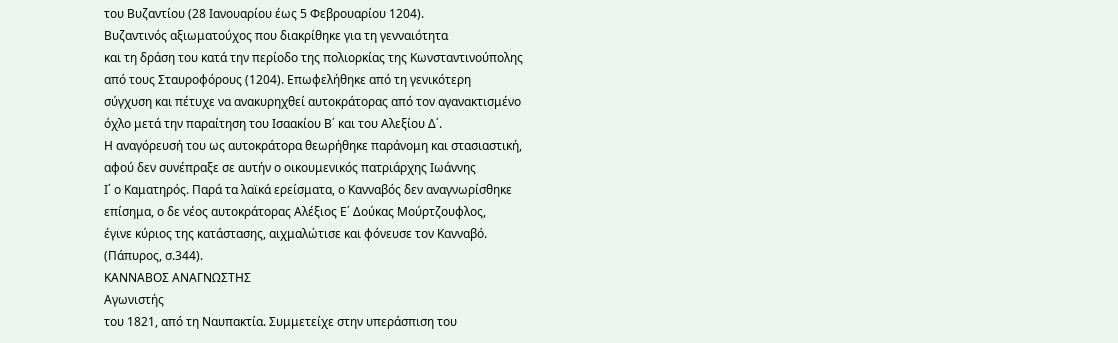του Βυζαντίου (28 Ιανουαρίου έως 5 Φεβρουαρίου 1204).
Βυζαντινός αξιωματούχος που διακρίθηκε για τη γενναιότητα
και τη δράση του κατά την περίοδο της πολιορκίας της Κωνσταντινούπολης
από τους Σταυροφόρους (1204). Επωφελήθηκε από τη γενικότερη
σύγχυση και πέτυχε να ανακυρηχθεί αυτοκράτορας από τον αγανακτισμένο
όχλο μετά την παραίτηση του Ισαακίου Β΄ και του Αλεξίου Δ΄.
Η αναγόρευσή του ως αυτοκράτορα θεωρήθηκε παράνομη και στασιαστική,
αφού δεν συνέπραξε σε αυτήν ο οικουμενικός πατριάρχης Ιωάννης
Ι΄ ο Καματηρός. Παρά τα λαϊκά ερείσματα, ο Κανναβός δεν αναγνωρίσθηκε
επίσημα, ο δε νέος αυτοκράτορας Αλέξιος Ε΄ Δούκας Μούρτζουφλος,
έγινε κύριος της κατάστασης, αιχμαλώτισε και φόνευσε τον Κανναβό.
(Πάπυρος, σ.344).
ΚΑΝΝΑΒΟΣ ΑΝΑΓΝΩΣΤΗΣ
Αγωνιστής
του 1821, από τη Ναυπακτία. Συμμετείχε στην υπεράσπιση του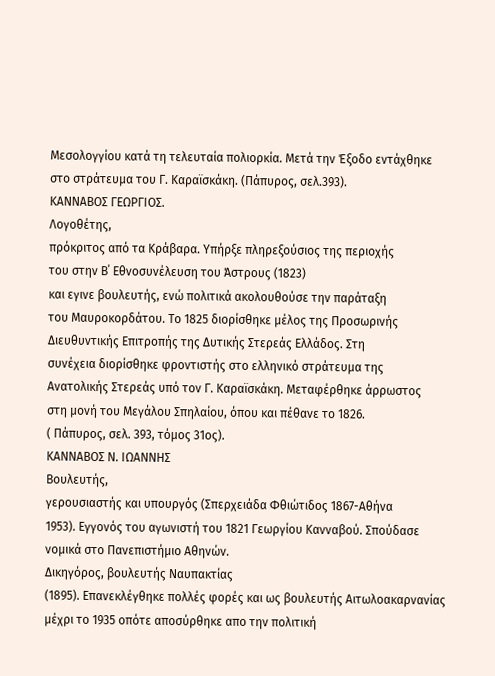Μεσολογγίου κατά τη τελευταία πολιορκία. Μετά την Έξοδο εντάχθηκε
στο στράτευμα του Γ. Καραϊσκάκη. (Πάπυρος, σελ.393).
ΚΑΝΝΑΒΟΣ ΓΕΩΡΓΙΟΣ.
Λογοθέτης,
πρόκριτος από τα Κράβαρα. Υπήρξε πληρεξούσιος της περιοχής
του στην Β΄ Εθνοσυνέλευση του Άστρους (1823)
και εγινε βουλευτής, ενώ πολιτικά ακολουθούσε την παράταξη
του Μαυροκορδάτου. Το 1825 διορίσθηκε μέλος της Προσωρινής
Διευθυντικής Επιτροπής της Δυτικής Στερεάς Ελλάδος. Στη
συνέχεια διορίσθηκε φροντιστής στο ελληνικό στράτευμα της
Ανατολικής Στερεάς υπό τον Γ. Καραϊσκάκη. Μεταφέρθηκε άρρωστος
στη μονή του Μεγάλου Σπηλαίου, όπου και πέθανε το 1826.
( Πάπυρος, σελ. 393, τόμος 31ος).
ΚΑΝΝΑΒΟΣ Ν. ΙΩΑΝΝΗΣ
Βουλευτής,
γερουσιαστής και υπουργός (Σπερχειάδα Φθιώτιδος 1867-Αθήνα
1953). Εγγονός του αγωνιστή του 1821 Γεωργίου Κανναβού. Σπούδασε
νομικά στο Πανεπιστήμιο Αθηνών.
Δικηγόρος, βουλευτής Ναυπακτίας
(1895). Επανεκλέγθηκε πολλές φορές και ως βουλευτής Αιτωλοακαρνανίας
μέχρι το 1935 οπότε αποσύρθηκε απο την πολιτική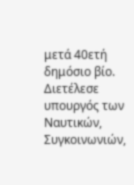μετά 40ετή
δημόσιο βίο. Διετέλεσε υπουργός των Ναυτικών, Συγκοινωνιών,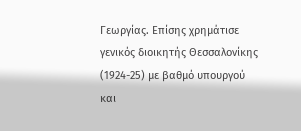Γεωργίας. Επίσης χρημάτισε γενικός διοικητής Θεσσαλονίκης
(1924-25) με βαθμό υπουργού και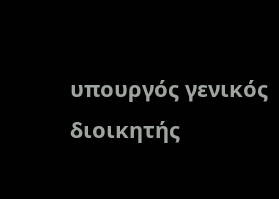υπουργός γενικός διοικητής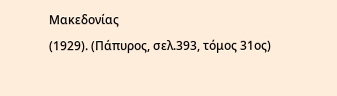Μακεδονίας
(1929). (Πάπυρος, σελ.393, τόμος 31ος)